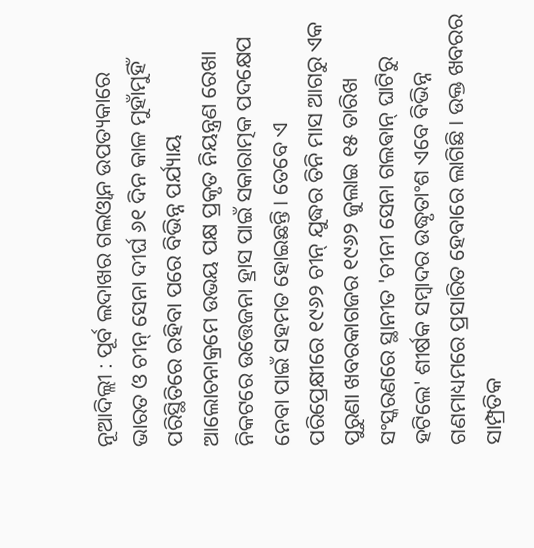ନୂଆଦିଲ୍ଲୀ : ପୂର୍ବ ଲଦାଖର ଗଲଓ୍ୱାନ ଉପତ୍ୟକାରେ ଭାରତ ଓ ଚୀନ୍ ସେନା ଦୀର୍ଘ ୬୧ ଦିନ କାଳ ମୁହାଁମୁହିଁ ପରିସ୍ଥିତିରେ ରହିବା ପରେ ବିଭିନ୍ନ ପର୍ଯ୍ୟାୟ ଆଲୋଚନାକ୍ରମେ ଉଭୟ ପକ୍ଷ ପ୍ରକୃତ ନିୟନ୍ତ୍ରଣ ରେଖା ନିକଟରେ ଉତ୍ତେଜନା ହ୍ରାସ ପାଇଁ ସକାରାତ୍ମକ ପଦକ୍ଷେପ ନେବା ପାଇଁ ସହମତ ହୋଇଛନ୍ତି। ତେବେ ଏ ପରିପ୍ରେକ୍ଷୀରେ ୧୯୬୨ ଚୀନ୍ ଯୁଦ୍ଧର ତିନି ମାସ ଆଗରୁ ଏକ ପୁରୁଣା ଖବରକାଗଜର ୧୯୬୨ ଜୁଲାଇ ୧୫ ତାରିଖ ସଂସ୍କରଣରେ ସ୍ଥାନୀତ 'ଚୀନୀ ସେନା ଗଲଵାନ୍ ଘାଟିରୁ ହଟିଲେ' ଶୀର୍ଷକ ସମ୍ବାଦର ଉଦ୍ଧୃତାଂଶ ଏବେ ବିଭିନ୍ନ ଗଣମାଧ୍ୟମରେ ପ୍ରସାରିତ ହେବାରେ ଲାଗିଛି। ଉକ୍ତ ଖବରର ସାମ୍ପ୍ରତିକ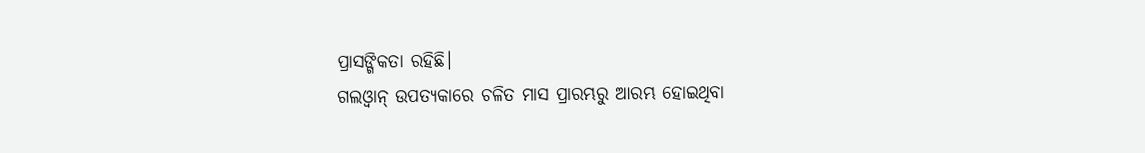ପ୍ରାସଙ୍ଗିକତା ରହିଛି।
ଗଲଓ୍ୱାନ୍ ଉପତ୍ୟକାରେ ଚଳିତ ମାସ ପ୍ରାରମ୍ଭରୁ ଆରମ୍ଭ ହୋଇଥିବା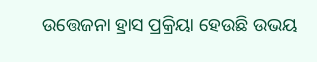ଉତ୍ତେଜନା ହ୍ରାସ ପ୍ରକ୍ରିୟା ହେଉଛି ଉଭୟ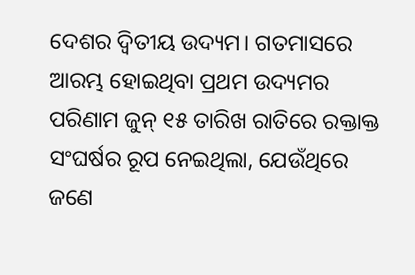ଦେଶର ଦ୍ବିତୀୟ ଉଦ୍ୟମ। ଗତମାସରେ ଆରମ୍ଭ ହୋଇଥିବା ପ୍ରଥମ ଉଦ୍ୟମର ପରିଣାମ ଜୁନ୍ ୧୫ ତାରିଖ ରାତିରେ ରକ୍ତାକ୍ତ ସଂଘର୍ଷର ରୂପ ନେଇଥିଲା, ଯେଉଁଥିରେ ଜଣେ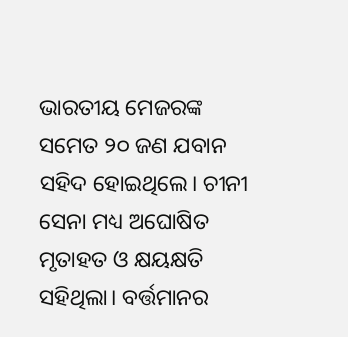ଭାରତୀୟ ମେଜରଙ୍କ ସମେତ ୨୦ ଜଣ ଯବାନ ସହିଦ ହୋଇଥିଲେ। ଚୀନୀ ସେନା ମଧ୍ୟ ଅଘୋଷିତ ମୃତାହତ ଓ କ୍ଷୟକ୍ଷତି ସହିଥିଲା। ବର୍ତ୍ତମାନର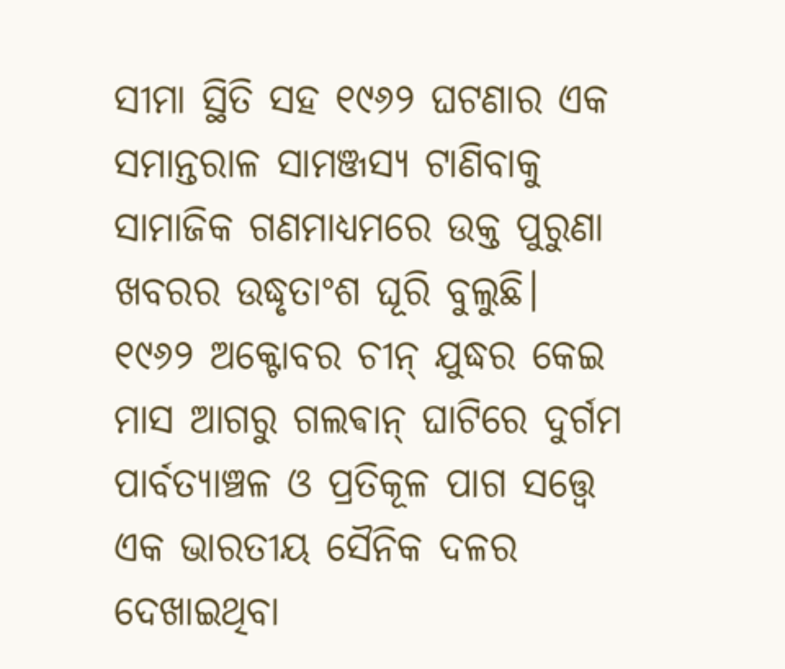ସୀମା ସ୍ଥିତି ସହ ୧୯୬୨ ଘଟଣାର ଏକ ସମାନ୍ତରାଳ ସାମଞ୍ଜସ୍ୟ ଟାଣିବାକୁ ସାମାଜିକ ଗଣମାଧ୍ୟମରେ ଉକ୍ତ ପୁରୁଣା ଖବରର ଉଦ୍ଧୃତାଂଶ ଘୂରି ବୁଲୁଛି। ୧୯୬୨ ଅକ୍ଟୋବର ଚୀନ୍ ଯୁଦ୍ଧର କେଇ ମାସ ଆଗରୁ ଗଲଵାନ୍ ଘାଟିରେ ଦୁର୍ଗମ ପାର୍ବତ୍ୟାଞ୍ଚଳ ଓ ପ୍ରତିକୂଳ ପାଗ ସତ୍ତ୍ବେ ଏକ ଭାରତୀୟ ସୈନିକ ଦଳର ଦେଖାଇଥିବା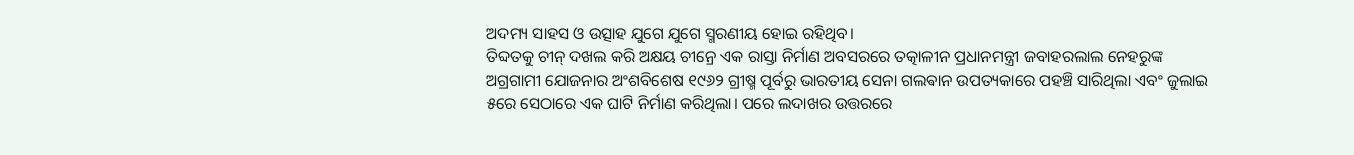ଅଦମ୍ୟ ସାହସ ଓ ଉତ୍ସାହ ଯୁଗେ ଯୁଗେ ସ୍ମରଣୀୟ ହୋଇ ରହିଥିବ।
ତିବ୍ଦତକୁ ଚୀନ୍ ଦଖଲ କରି ଅକ୍ଷୟ ଚୀନ୍ରେ ଏକ ରାସ୍ତା ନିର୍ମାଣ ଅବସରରେ ତତ୍କାଳୀନ ପ୍ରଧାନମନ୍ତ୍ରୀ ଜବାହରଲାଲ ନେହରୁଙ୍କ ଅଗ୍ରଗାମୀ ଯୋଜନାର ଅଂଶବିଶେଷ ୧୯୬୨ ଗ୍ରୀଷ୍ମ ପୂର୍ବରୁ ଭାରତୀୟ ସେନା ଗଲଵାନ ଉପତ୍ୟକାରେ ପହଞ୍ଚି ସାରିଥିଲା ଏବଂ ଜୁଲାଇ ୫ରେ ସେଠାରେ ଏକ ଘାଟି ନିର୍ମାଣ କରିଥିଲା। ପରେ ଲଦାଖର ଉତ୍ତରରେ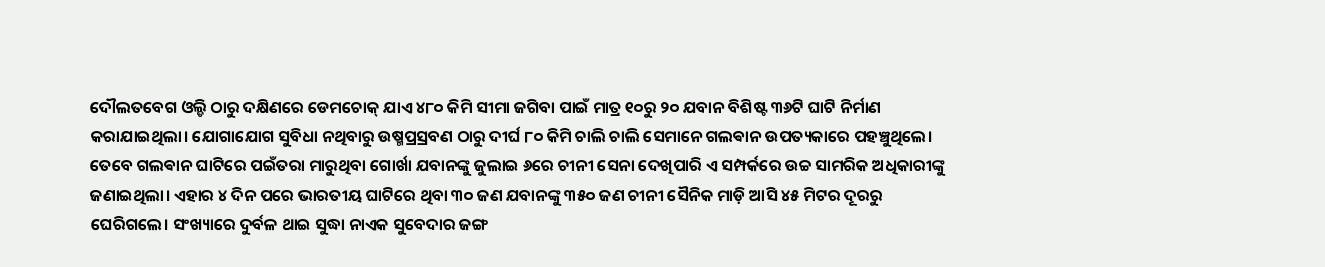ଦୌଲତବେଗ ଓଲ୍ଡି ଠାରୁ ଦକ୍ଷିଣରେ ଡେମଚୋକ୍ ଯାଏ ୪୮୦ କିମି ସୀମା ଜଗିବା ପାଇଁ ମାତ୍ର ୧୦ରୁ ୨୦ ଯବାନ ବିଶିଷ୍ଟ ୩୬ଟି ଘାଟି ନିର୍ମାଣ କରାଯାଇଥିଲା। ଯୋଗାଯୋଗ ସୁବିଧା ନଥିବାରୁ ଉଷ୍ମପ୍ରସ୍ରବଣ ଠାରୁ ଦୀର୍ଘ ୮୦ କିମି ଚାଲି ଚାଲି ସେମାନେ ଗଲଵାନ ଉପତ୍ୟକାରେ ପହଞ୍ଚୁଥିଲେ। ତେବେ ଗଲଵାନ ଘାଟିରେ ପଇଁତରା ମାରୁଥିବା ଗୋର୍ଖା ଯବାନଙ୍କୁ ଜୁଲାଇ ୬ରେ ଚୀନୀ ସେନା ଦେଖିପାରି ଏ ସମ୍ପର୍କରେ ଉଚ୍ଚ ସାମରିକ ଅଧିକାରୀଙ୍କୁ ଜଣାଇଥିଲା। ଏହାର ୪ ଦିନ ପରେ ଭାରତୀୟ ଘାଟିରେ ଥିବା ୩୦ ଜଣ ଯବାନଙ୍କୁ ୩୫୦ ଜଣ ଚୀନୀ ସୈନିକ ମାଡ଼ି ଆସି ୪୫ ମିଟର ଦୂରରୁ ଘେରିଗଲେ। ସଂଖ୍ୟାରେ ଦୁର୍ବଳ ଥାଇ ସୁଦ୍ଧା ନାଏକ ସୁବେଦାର ଜଙ୍ଗ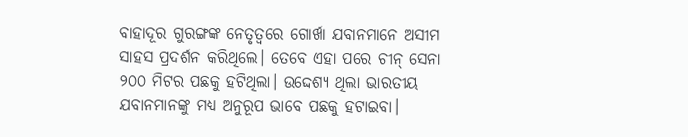ବାହାଦୂର ଗୁରଙ୍ଗଙ୍କ ନେତୃତ୍ବରେ ଗୋର୍ଖା ଯବାନମାନେ ଅସୀମ ସାହସ ପ୍ରଦର୍ଶନ କରିଥିଲେ। ତେବେ ଏହା ପରେ ଚୀନ୍ ସେନା ୨୦୦ ମିଟର ପଛକୁ ହଟିଥିଲା। ଉଦ୍ଦେଶ୍ୟ ଥିଲା ଭାରତୀୟ ଯବାନମାନଙ୍କୁ ମଧ୍ୟ ଅନୁରୂପ ଭାବେ ପଛକୁ ହଟାଇବା।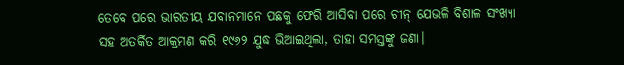ତେବେ ପରେ ଭାରତୀୟ ଯବାନମାନେ ପଛକୁ ଫେରି ଆସିବା ପରେ ଚୀନ୍ ଯେଭଳି ବିଶାଳ ସଂଖ୍ୟା ସହ ଅତର୍କିତ ଆକ୍ରମଣ କରି ୧୯୬୨ ଯୁଦ୍ଧ ଭିଆଇଥିଲା, ତାହା ସମସ୍ତଙ୍କୁ ଜଣା।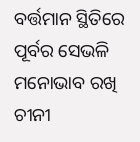ବର୍ତ୍ତମାନ ସ୍ଥିତିରେ ପୂର୍ବର ସେଭଳି ମନୋଭାବ ରଖି ଚୀନୀ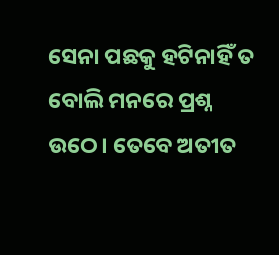ସେନା ପଛକୁ ହଟିନାହିଁ ତ ବୋଲି ମନରେ ପ୍ରଶ୍ନ ଉଠେ। ତେବେ ଅତୀତ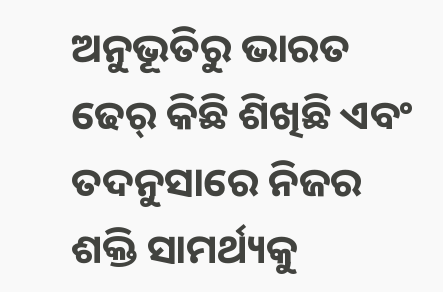ଅନୁଭୂତିରୁ ଭାରତ ଢେର୍ କିଛି ଶିଖିଛି ଏବଂ ତଦନୁସାରେ ନିଜର ଶକ୍ତି ସାମର୍ଥ୍ୟକୁ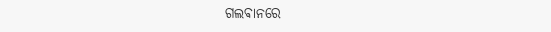ଗଲଵାନରେ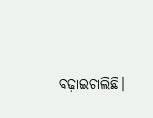ବଢ଼ାଇଚାଲିଛି।